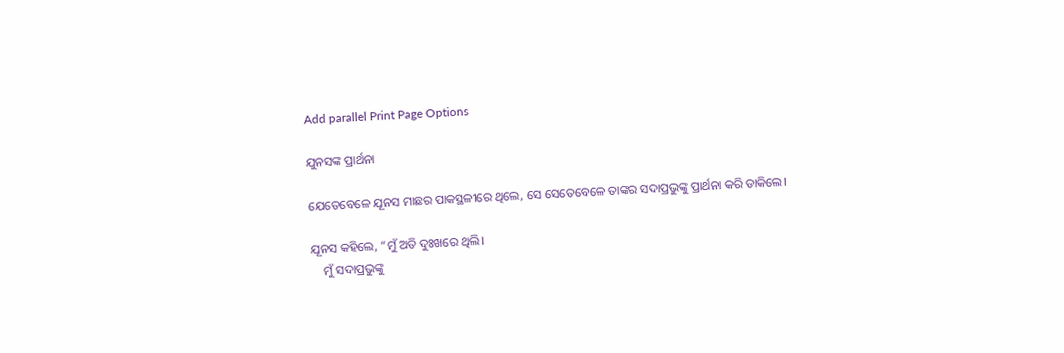Add parallel Print Page Options

ଯୁନସଙ୍କ ପ୍ରାର୍ଥନା

ଯେତେବେଳେ ଯୂନସ ମାଛର ପାକସ୍ଥଳୀରେ ଥିଲେ, ସେ ସେତେବେଳେ ତାଙ୍କର ସଦାପ୍ରଭୁଙ୍କୁ ପ୍ରାର୍ଥନା କରି ଡାକିଲେ।

ଯୂନସ କହିଲେ, “ମୁଁ ଅତି ଦୁଃଖରେ ଥିଲି।
    ମୁଁ ସଦାପ୍ରଭୁଙ୍କୁ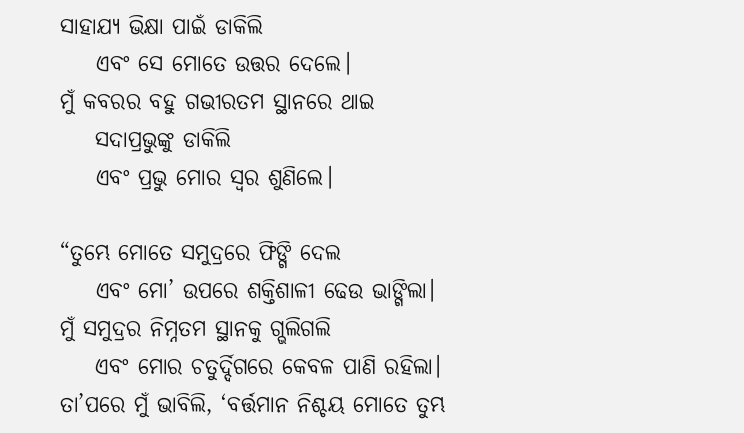ସାହାଯ୍ୟ ଭିକ୍ଷା ପାଇଁ ଡାକିଲି
    ଏବଂ ସେ ମୋତେ ଉତ୍ତର ଦେଲେ।
ମୁଁ କବରର ବହୁ ଗଭୀରତମ ସ୍ଥାନରେ ଥାଇ
    ସଦାପ୍ରଭୁଙ୍କୁ ଡାକିଲି
    ଏବଂ ପ୍ରଭୁ ମୋର ସ୍ୱର ଶୁଣିଲେ।

“ତୁମ୍ଭେ ମୋତେ ସମୁଦ୍ରରେ ଫିଙ୍ଗି ଦେଲ
    ଏବଂ ମୋ’ ଉପରେ ଶକ୍ତିଶାଳୀ ଢେଉ ଭାଙ୍ଗିଲା।
ମୁଁ ସମୁଦ୍ରର ନିମ୍ନତମ ସ୍ଥାନକୁ ଗ୍ଭଲିଗଲି
    ଏବଂ ମୋର ଚତୁର୍ଦ୍ଦିଗରେ କେବଳ ପାଣି ରହିଲା।
ତା’ପରେ ମୁଁ ଭାବିଲି, ‘ବର୍ତ୍ତମାନ ନିଶ୍ଚୟ ମୋତେ ତୁମ୍ଭ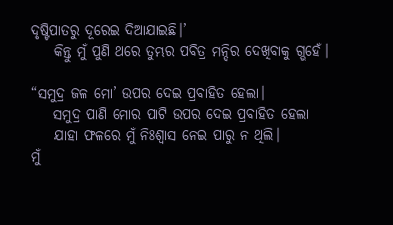ଦୃଷ୍ଟିପାତରୁ ଦୂରେଇ ଦିଆଯାଇଛି।’
    କିନ୍ତୁ ମୁଁ ପୁଣି ଥରେ ତୁମ୍ଭର ପବିତ୍ର ମନ୍ଦିର ଦେଖିବାକୁ ଗ୍ଭହେଁ।

“ସମୁଦ୍ର ଜଳ ମୋ’ ଉପର ଦେଇ ପ୍ରବାହିତ ହେଲା।
    ସମୁଦ୍ର ପାଣି ମୋର ପାଟି ଉପର ଦେଇ ପ୍ରବାହିତ ହେଲା
    ଯାହା ଫଳରେ ମୁଁ ନିଃଶ୍ୱାସ ନେଇ ପାରୁ ନ ଥିଲି।
ମୁଁ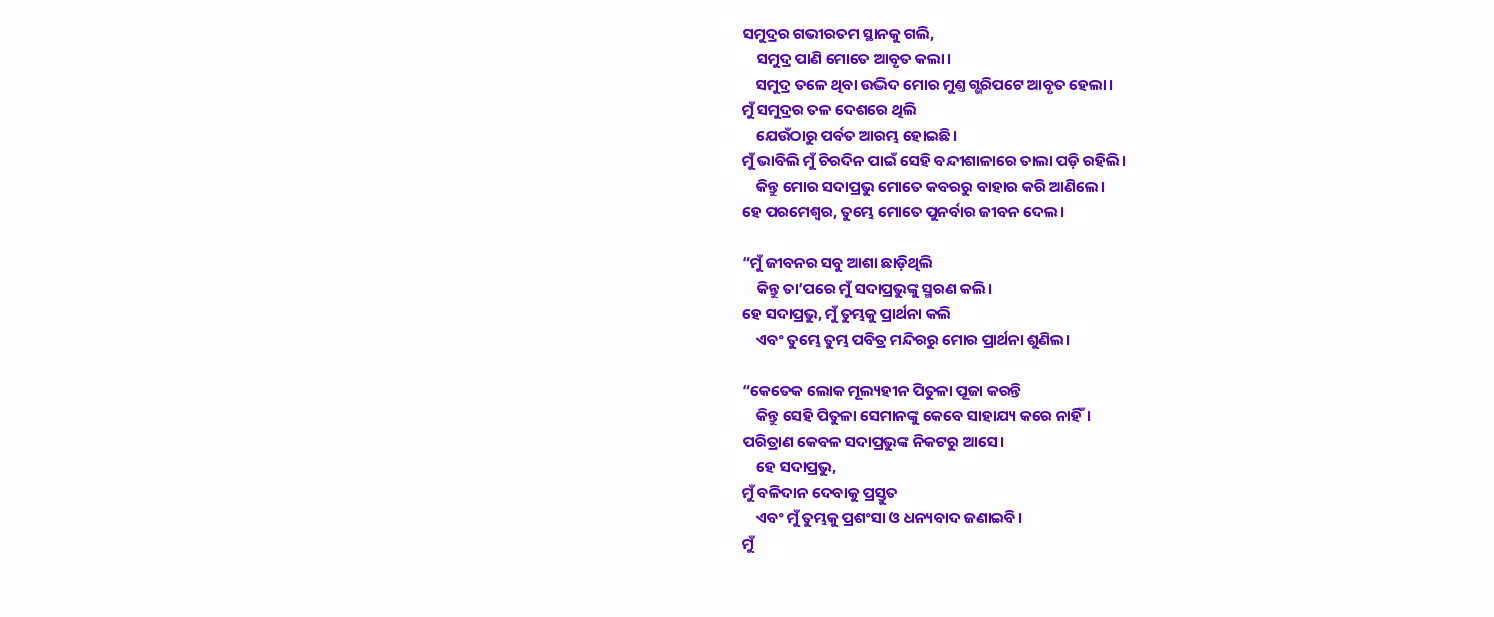ସମୁଦ୍ରର ଗଭୀରତମ ସ୍ଥାନକୁ ଗଲି,
    ସମୁଦ୍ର ପାଣି ମୋତେ ଆବୃତ କଲା।
    ସମୁଦ୍ର ତଳେ ଥିବା ଉଦ୍ଭିଦ ମୋର ମୁଣ୍ତ ଗ୍ଭରିପଟେ ଆବୃତ ହେଲା।
ମୁଁ ସମୁଦ୍ରର ତଳ ଦେଶରେ ଥିଲି
    ଯେଉଁଠାରୁ ପର୍ବତ ଆରମ୍ଭ ହୋଇଛି।
ମୁଁ ଭାବିଲି ମୁଁ ଚିରଦିନ ପାଇଁ ସେହି ବନ୍ଦୀଶାଳାରେ ତାଲା ପଡ଼ି ରହିଲି।
    କିନ୍ତୁ ମୋର ସଦାପ୍ରଭୁ ମୋତେ କବରରୁ ବାହାର କରି ଆଣିଲେ।
ହେ ପରମେଶ୍ୱର, ତୁମ୍ଭେ ମୋତେ ପୁନର୍ବାର ଜୀବନ ଦେଲ।

“ମୁଁ ଜୀବନର ସବୁ ଆଶା ଛାଡ଼ିଥିଲି
    କିନ୍ତୁ ତା’ପରେ ମୁଁ ସଦାପ୍ରଭୁଙ୍କୁ ସ୍ମରଣ କଲି।
ହେ ସଦାପ୍ରଭୁ, ମୁଁ ତୁମ୍ଭକୁ ପ୍ରାର୍ଥନା କଲି
    ଏବଂ ତୁମ୍ଭେ ତୁମ୍ଭ ପବିତ୍ର ମନ୍ଦିରରୁ ମୋର ପ୍ରାର୍ଥନା ଶୁଣିଲ।

“କେତେକ ଲୋକ ମୂଲ୍ୟହୀନ ପିତୁଳା ପୂଜା କରନ୍ତି
    କିନ୍ତୁ ସେହି ପିତୁଳା ସେମାନଙ୍କୁ କେବେ ସାହାଯ୍ୟ କରେ ନାହିଁ।
ପରିତ୍ରାଣ କେବଳ ସଦାପ୍ରଭୁଙ୍କ ନିକଟରୁ ଆସେ।
    ହେ ସଦାପ୍ରଭୁ,
ମୁଁ ବଳିଦାନ ଦେବାକୁ ପ୍ରସ୍ତୁତ
    ଏବଂ ମୁଁ ତୁମ୍ଭକୁ ପ୍ରଶଂସା ଓ ଧନ୍ୟବାଦ ଜଣାଇବି।
ମୁଁ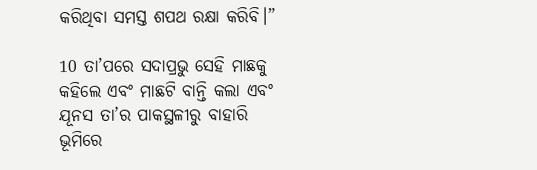କରିଥିବା ସମସ୍ତ ଶପଥ ରକ୍ଷା କରିବି।”

10 ତା’ପରେ ସଦାପ୍ରଭୁ ସେହି ମାଛକୁ କହିଲେ ଏବଂ ମାଛଟି ବାନ୍ତି କଲା ଏବଂ ଯୂନସ ତା’ର ପାକସ୍ଥଳୀରୁ ବାହାରି ଭୂମିରେ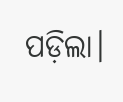ପଡ଼ିଲା।